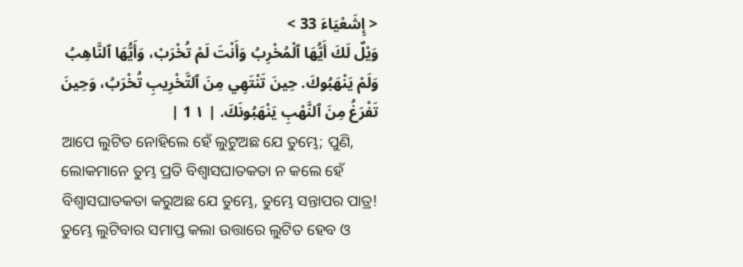< إِشَعْيَاءَ 33 >
وَيْلٌ لَكَ أَيُّهَا ٱلْمُخْرِبُ وَأَنْتَ لَمْ تُخْرَبْ، وَأَيُّهَا ٱلنَّاهِبُ وَلَمْ يَنْهَبُوكَ. حِينَ تَنْتَهِي مِنَ ٱلتَّخْرِيبِ تُخْرَبُ، وَحِينَ تَفْرَغُ مِنَ ٱلنَّهْبِ يَنْهَبُونَكَ. | ١ 1 |
ଆପେ ଲୁଟିତ ନୋହିଲେ ହେଁ ଲୁଟୁଅଛ ଯେ ତୁମ୍ଭେ; ପୁଣି, ଲୋକମାନେ ତୁମ୍ଭ ପ୍ରତି ବିଶ୍ୱାସଘାତକତା ନ କଲେ ହେଁ ବିଶ୍ୱାସଘାତକତା କରୁଅଛ ଯେ ତୁମ୍ଭେ, ତୁମ୍ଭେ ସନ୍ତାପର ପାତ୍ର! ତୁମ୍ଭେ ଲୁଟିବାର ସମାପ୍ତ କଲା ଉତ୍ତାରେ ଲୁଟିତ ହେବ ଓ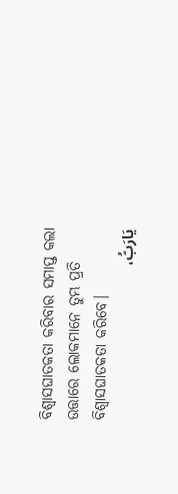ବିଶ୍ୱାସଘାତକତା କରିବାର ସମାପ୍ତ କଲା ଉତ୍ତାରେ ଲୋକମାନେ ତୁମ୍ଭ ପ୍ରତି ବିଶ୍ୱାସଘାତକତା କରିବେ।
يَارَبُّ،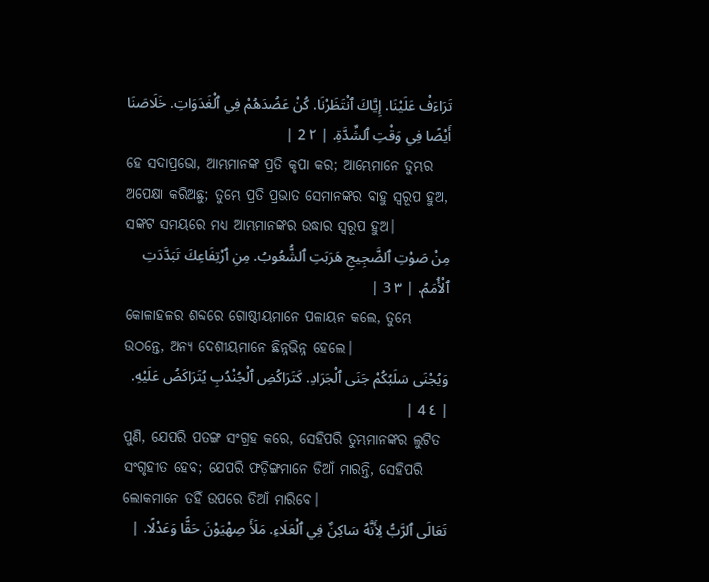تَرَاءَفْ عَلَيْنَا. إِيَّاكَ ٱنْتَظَرْنَا. كُنْ عَضُدَهُمْ فِي ٱلْغَدَوَاتِ. خَلَاصَنَا أَيْضًا فِي وَقْتِ ٱلشِّدَّةِ. | ٢ 2 |
ହେ ସଦାପ୍ରଭୋ, ଆମ୍ଭମାନଙ୍କ ପ୍ରତି କୃପା କର; ଆମ୍ଭେମାନେ ତୁମ୍ଭର ଅପେକ୍ଷା କରିଅଛୁ; ତୁମ୍ଭେ ପ୍ରତି ପ୍ରଭାତ ସେମାନଙ୍କର ବାହୁ ସ୍ୱରୂପ ହୁଅ, ସଙ୍କଟ ସମୟରେ ମଧ୍ୟ ଆମ୍ଭମାନଙ୍କର ଉଦ୍ଧାର ସ୍ୱରୂପ ହୁଅ।
مِنْ صَوْتِ ٱلضَّجِيجِ هَرَبَتِ ٱلشُّعُوبُ. مِنِ ٱرْتِفَاعِكَ تَبَدَّدَتِ ٱلْأُمَمُ. | ٣ 3 |
କୋଳାହଳର ଶବ୍ଦରେ ଗୋଷ୍ଠୀୟମାନେ ପଳାୟନ କଲେ, ତୁମ୍ଭେ ଉଠନ୍ତେ, ଅନ୍ୟ ଦେଶୀୟମାନେ ଛିନ୍ନଭିନ୍ନ ହେଲେ।
وَيُجْنَى سَلَبُكُمْ جَنَى ٱلْجَرَادِ. كَتَرَاكُضِ ٱلْجُنْدُبِ يُتَرَاكَضُ عَلَيْهِ. | ٤ 4 |
ପୁଣି, ଯେପରି ପତଙ୍ଗ ସଂଗ୍ରହ କରେ, ସେହିପରି ତୁମ୍ଭମାନଙ୍କର ଲୁଟିତ ସଂଗୃହୀତ ହେବ; ଯେପରି ଫଡ଼ିଙ୍ଗମାନେ ଡିଆଁ ମାରନ୍ତି, ସେହିପରି ଲୋକମାନେ ତହିଁ ଉପରେ ଡିଆଁ ମାରିବେ।
تَعَالَى ٱلرَّبُّ لِأَنَّهُ سَاكِنٌ فِي ٱلْعَلَاءِ. مَلَأَ صِهْيَوْنَ حَقًّا وَعَدْلًا. |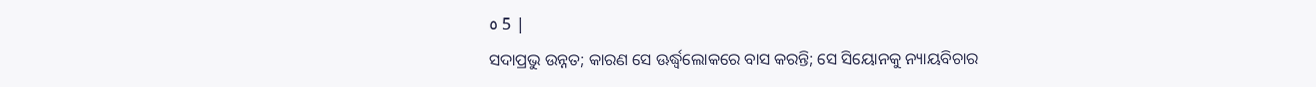٥ 5 |
ସଦାପ୍ରଭୁ ଉନ୍ନତ; କାରଣ ସେ ଊର୍ଦ୍ଧ୍ୱଲୋକରେ ବାସ କରନ୍ତି; ସେ ସିୟୋନକୁ ନ୍ୟାୟବିଚାର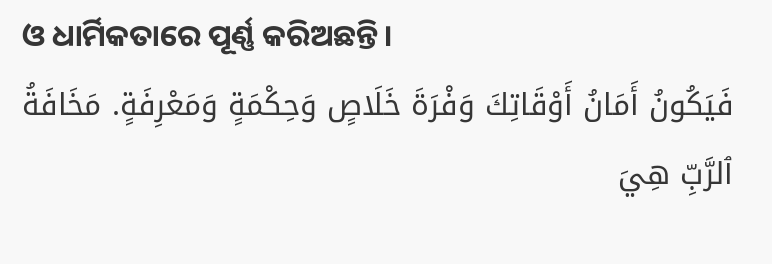ଓ ଧାର୍ମିକତାରେ ପୂର୍ଣ୍ଣ କରିଅଛନ୍ତି।
فَيَكُونُ أَمَانُ أَوْقَاتِكَ وَفْرَةَ خَلَاصٍ وَحِكْمَةٍ وَمَعْرِفَةٍ. مَخَافَةُ ٱلرَّبِّ هِيَ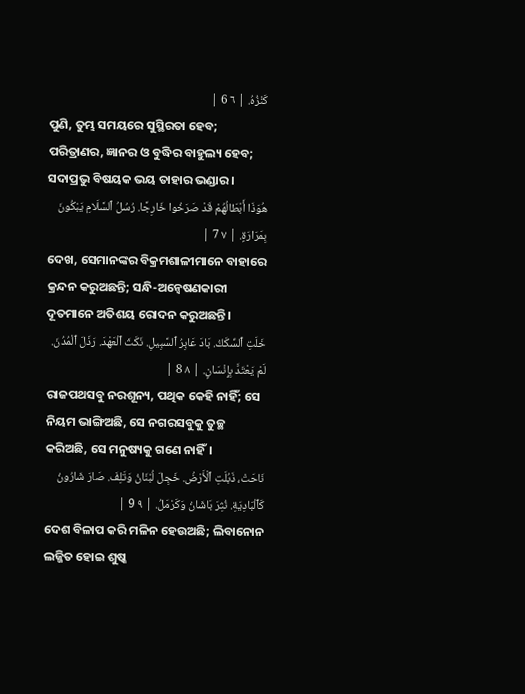كَنْزُهُ. | ٦ 6 |
ପୁଣି, ତୁମ୍ଭ ସମୟରେ ସୁସ୍ଥିରତା ହେବ; ପରିତ୍ରାଣର, ଜ୍ଞାନର ଓ ବୁଦ୍ଧିର ବାହୁଲ୍ୟ ହେବ; ସଦାପ୍ରଭୁ ବିଷୟକ ଭୟ ତାହାର ଭଣ୍ଡାର।
هُوَذَا أَبْطَالُهُمْ قَدْ صَرَخُوا خَارِجًا. رُسُلُ ٱلسَّلَامِ يَبْكُونَ بِمَرَارَةٍ. | ٧ 7 |
ଦେଖ, ସେମାନଙ୍କର ବିକ୍ରମଶାଳୀମାନେ ବାହାରେ କ୍ରନ୍ଦନ କରୁଅଛନ୍ତି; ସନ୍ଧି-ଅନ୍ୱେଷଣକାରୀ ଦୂତମାନେ ଅତିଶୟ ରୋଦନ କରୁଅଛନ୍ତି।
خَلَتِ ٱلسِّكَكُ. بَادَ عَابِرُ ٱلسَّبِيلِ. نَكَثَ ٱلْعَهْدَ. رَذَلَ ٱلْمُدُنَ. لَمْ يَعْتَدَّ بِإِنْسَانٍ. | ٨ 8 |
ରାଜପଥସବୁ ନରଶୂନ୍ୟ, ପଥିକ କେହି ନାହିଁ; ସେ ନିୟମ ଭାଙ୍ଗିଅଛି, ସେ ନଗରସବୁକୁ ତୁଚ୍ଛ କରିଅଛି, ସେ ମନୁଷ୍ୟକୁ ଗଣେ ନାହିଁ।
نَاحَتْ، ذَبُلَتِ ٱلْأَرْضُ. خَجِلَ لُبْنَانُ وَتَلِفَ. صَارَ شَارُونُ كَٱلْبَادِيَةِ. نُثِرَ بَاشَانُ وَكَرْمَلُ. | ٩ 9 |
ଦେଶ ବିଳାପ କରି ମଳିନ ହେଉଅଛି; ଲିବାନୋନ ଲଜ୍ଜିତ ହୋଇ ଶୁଷ୍କ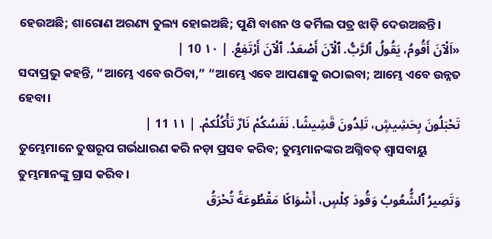ହେଉଅଛି; ଶାରୋଣ ଅରଣ୍ୟ ତୁଲ୍ୟ ହୋଇଅଛି; ପୁଣି ବାଶନ ଓ କର୍ମିଲ ପତ୍ର ଝାଡ଼ି ଦେଉଅଛନ୍ତି।
«اَلْآنَ أَقُومُ، يَقُولُ ٱلرَّبُّ. ٱلْآنَ أَصْعَدُ. ٱلْآنَ أَرْتَفِعُ. | ١٠ 10 |
ସଦାପ୍ରଭୁ କହନ୍ତି, “ଆମ୍ଭେ ଏବେ ଉଠିବା,” “ଆମ୍ଭେ ଏବେ ଆପଣାକୁ ଉଠାଇବା; ଆମ୍ଭେ ଏବେ ଉନ୍ନତ ହେବା।
تَحْبَلُونَ بِحَشِيشٍ، تَلِدُونَ قَشِيشًا. نَفَسُكُمْ نَارٌ تَأْكُلُكمْ. | ١١ 11 |
ତୁମ୍ଭେମାନେ ତୁଷରୂପ ଗର୍ଭଧାରଣ କରି ନଡ଼ା ପ୍ରସବ କରିବ; ତୁମ୍ଭମାନଙ୍କର ଅଗ୍ନିବତ୍ ଶ୍ୱାସବାୟୁ ତୁମ୍ଭମାନଙ୍କୁ ଗ୍ରାସ କରିବ।
وَتَصِيرُ ٱلشُّعُوبُ وَقُودَ كِلْسٍ، أَشْوَاكًا مَقْطُوعَةً تُحْرَقُ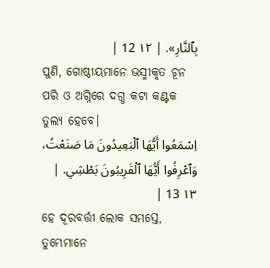بِٱلنَّارِ». | ١٢ 12 |
ପୁଣି, ଗୋଷ୍ଠୀୟମାନେ ଭସ୍ମୀକୃତ ଚୂନ ପରି ଓ ଅଗ୍ନିରେ ଦଗ୍ଧ କଟା କଣ୍ଟକ ତୁଲ୍ୟ ହେବେ।
اِسْمَعُوا أَيُّهَا ٱلْبَعِيدُونَ مَا صَنَعْتُ، وَٱعْرِفُوا أَيُّهَا ٱلْقَرِيبُونَ بَطْشِي. | ١٣ 13 |
ହେ ଦୂରବର୍ତ୍ତୀ ଲୋକ ସମସ୍ତେ, ତୁମ୍ଭେମାନେ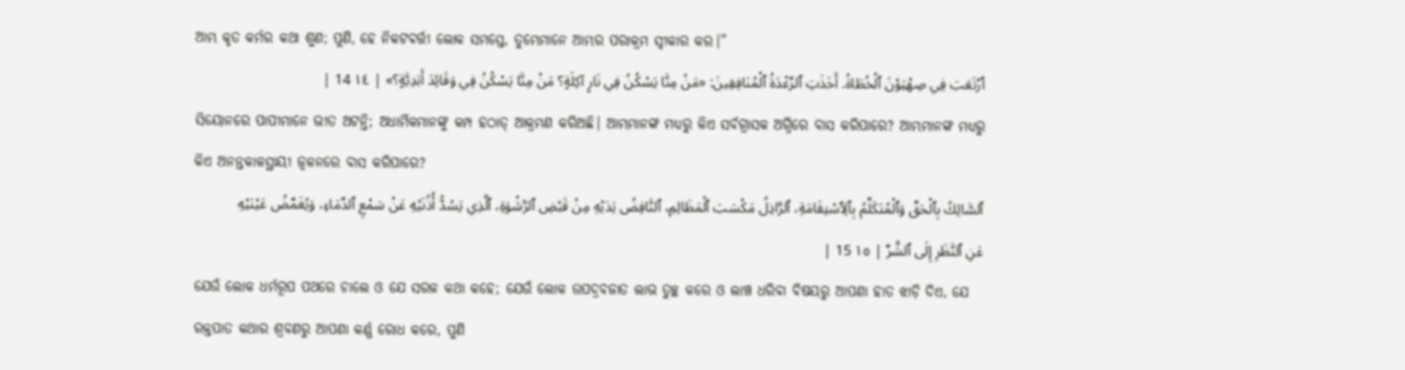ଆମ୍ଭ କୃତ କର୍ମର କଥା ଶୁଣ; ପୁଣି, ହେ ନିକଟବର୍ତ୍ତୀ ଲୋକ ସମସ୍ତେ, ତୁମ୍ଭେମାନେ ଆମ୍ଭର ପରାକ୍ରମ ସ୍ୱୀକାର କର।”
ٱرْتَعَبَ فِي صِهْيَوْنَ ٱلْخُطَاةُ. أَخَذَتِ ٱلرِّعْدَةُ ٱلْمُنَافِقِينَ: «مَنْ مِنَّا يَسْكُنُ فِي نَارٍ آكِلَةٍ؟ مَنْ مِنَّا يَسْكُنُ فِي وَقَائِدَ أَبَدِيَّةٍ؟» | ١٤ 14 |
ସିୟୋନରେ ପାପୀମାନେ ଭୀତ ଅଟନ୍ତି; ଅଧାର୍ମିକମାନଙ୍କୁ କମ୍ପ ହଠାତ୍ ଆକ୍ରମଣ କରିଅଛି। ଆମ୍ଭମାନଙ୍କ ମଧ୍ୟରୁ କିଏ ସର୍ବଗ୍ରାସକ ଅଗ୍ନିରେ ବାସ କରିପାରେ? ଆମ୍ଭମାନଙ୍କ ମଧ୍ୟରୁ କିଏ ଅନନ୍ତକାଳସ୍ଥାୟୀ ଜ୍ୱଳନରେ ବାସ କରିପାରେ?
ٱلسَّالِكُ بِٱلْحَقِّ وَٱلْمُتَكَلِّمُ بِٱلِٱسْتِقَامَةِ، ٱلرَّاذِلُ مَكْسَبَ ٱلْمَظَالِمِ، ٱلنَّافِضُ يَدَيْهِ مِنْ قَبْضِ ٱلرَّشْوَةِ، ٱلَّذِي يَسُدُّ أُذُنَيْهِ عَنْ سَمْعِ ٱلدِّمَاءِ، وَيُغَمِّضُ عَيْنَيْهِ عَنِ ٱلنَّظَرِ إِلَى ٱلشَّرِّ | ١٥ 15 |
ଯେଉଁ ଲୋକ ଧର୍ମରୂପ ପଥରେ ଚାଲେ ଓ ଯେ ସରଳ କଥା କହେ; ଯେଉଁ ଲୋକ ଉପଦ୍ରବଜାତ ଲାଭ ତୁଚ୍ଛ କରେ ଓ ଲାଞ୍ଚ ଧରିବା ବିଷୟରୁ ଆପଣା ହାତ ଝାଡ଼ି ଦିଏ, ଯେ ରକ୍ତପାତ କଥାର ଶ୍ରବଣରୁ ଆପଣା କର୍ଣ୍ଣ ରୋଧ କରେ, ପୁଣି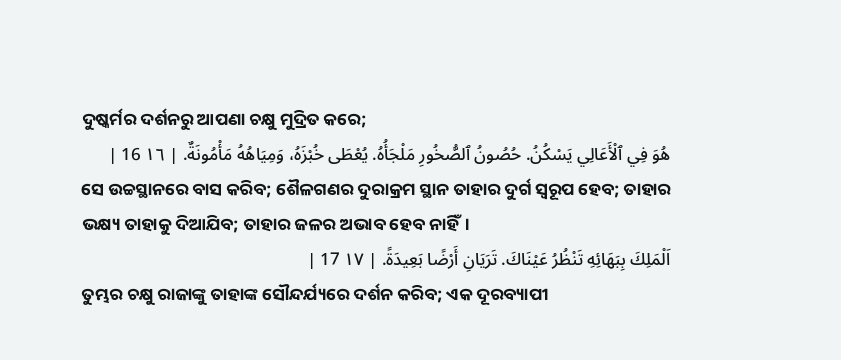ଦୁଷ୍କର୍ମର ଦର୍ଶନରୁ ଆପଣା ଚକ୍ଷୁ ମୁଦ୍ରିତ କରେ;
هُوَ فِي ٱلْأَعَالِي يَسْكُنُ. حُصُونُ ٱلصُّخُورِ مَلْجَأُهُ. يُعْطَى خُبْزَهُ، وَمِيَاهُهُ مَأْمُونَةٌ. | ١٦ 16 |
ସେ ଉଚ୍ଚସ୍ଥାନରେ ବାସ କରିବ; ଶୈଳଗଣର ଦୁରାକ୍ରମ ସ୍ଥାନ ତାହାର ଦୁର୍ଗ ସ୍ୱରୂପ ହେବ; ତାହାର ଭକ୍ଷ୍ୟ ତାହାକୁ ଦିଆଯିବ; ତାହାର ଜଳର ଅଭାବ ହେବ ନାହିଁ।
اَلْمَلِكَ بِبَهَائِهِ تَنْظُرُ عَيْنَاكَ. تَرَيَانِ أَرْضًا بَعِيدَةً. | ١٧ 17 |
ତୁମ୍ଭର ଚକ୍ଷୁ ରାଜାଙ୍କୁ ତାହାଙ୍କ ସୌନ୍ଦର୍ଯ୍ୟରେ ଦର୍ଶନ କରିବ; ଏକ ଦୂରବ୍ୟାପୀ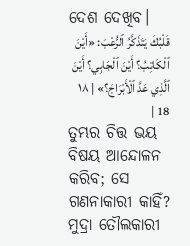ଦେଶ ଦେଖିବ।
قَلْبُكَ يَتَذَكَّرُ ٱلرُّعْبَ: «أَيْنَ ٱلْكَاتِبُ؟ أَيْنَ ٱلْجَابِي؟ أَيْنَ ٱلَّذِي عَدَّ ٱلْأَبْرَاجَ؟» | ١٨ 18 |
ତୁମ୍ଭର ଚିତ୍ତ ଭୟ ବିଷୟ ଆନ୍ଦୋଳନ କରିବ; ସେ ଗଣନାକାରୀ କାହିଁ? ମୁଦ୍ରା ତୌଲକାରୀ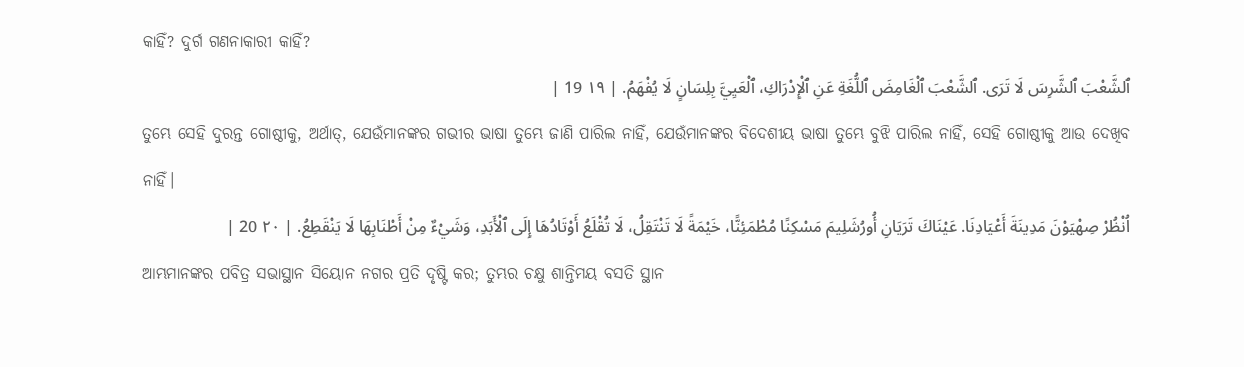କାହିଁ? ଦୁର୍ଗ ଗଣନାକାରୀ କାହିଁ?
ٱلشَّعْبَ ٱلشَّرِسَ لَا تَرَى. ٱلشَّعْبَ ٱلْغَامِضَ ٱللُّغَةِ عَنِ ٱلْإِدْرَاكِ، ٱلْعَيِيَّ بِلِسَانٍ لَا يُفْهَمُ. | ١٩ 19 |
ତୁମ୍ଭେ ସେହି ଦୁରନ୍ତ ଗୋଷ୍ଠୀକୁ, ଅର୍ଥାତ୍, ଯେଉଁମାନଙ୍କର ଗଭୀର ଭାଷା ତୁମ୍ଭେ ଜାଣି ପାରିଲ ନାହିଁ, ଯେଉଁମାନଙ୍କର ବିଦେଶୀୟ ଭାଷା ତୁମ୍ଭେ ବୁଝି ପାରିଲ ନାହିଁ, ସେହି ଗୋଷ୍ଠୀକୁ ଆଉ ଦେଖିବ ନାହିଁ।
اُنْظُرْ صِهْيَوْنَ مَدِينَةَ أَعْيَادِنَا. عَيْنَاكَ تَرَيَانِ أُورُشَلِيمَ مَسْكِنًا مُطْمَئِنًّا، خَيْمَةً لَا تَنْتَقِلُ، لَا تُقْلَعُ أَوْتَادُهَا إِلَى ٱلْأَبَدِ، وَشَيْءٌ مِنْ أَطْنَابِهَا لَا يَنْقَطِعُ. | ٢٠ 20 |
ଆମ୍ଭମାନଙ୍କର ପବିତ୍ର ସଭାସ୍ଥାନ ସିୟୋନ ନଗର ପ୍ରତି ଦୃଷ୍ଟି କର; ତୁମ୍ଭର ଚକ୍ଷୁ ଶାନ୍ତିମୟ ବସତି ସ୍ଥାନ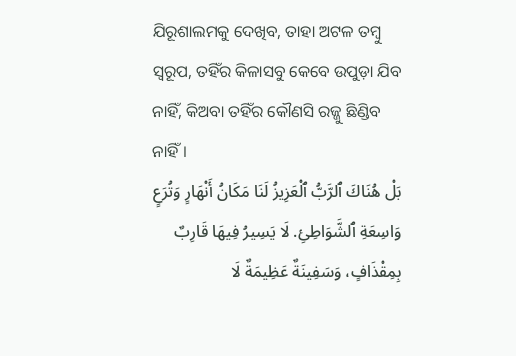ଯିରୂଶାଲମକୁ ଦେଖିବ, ତାହା ଅଟଳ ତମ୍ବୁ ସ୍ୱରୂପ, ତହିଁର କିଳାସବୁ କେବେ ଉପୁଡ଼ା ଯିବ ନାହିଁ, କିଅବା ତହିଁର କୌଣସି ରଜ୍ଜୁ ଛିଣ୍ଡିବ ନାହିଁ।
بَلْ هُنَاكَ ٱلرَّبُّ ٱلْعَزِيزُ لَنَا مَكَانُ أَنْهَارٍ وَتُرَعٍ وَاسِعَةِ ٱلشَّوَاطِئِ. لَا يَسِيرُ فِيهَا قَارِبٌ بِمِقْذَافٍ، وَسَفِينَةٌ عَظِيمَةٌ لَا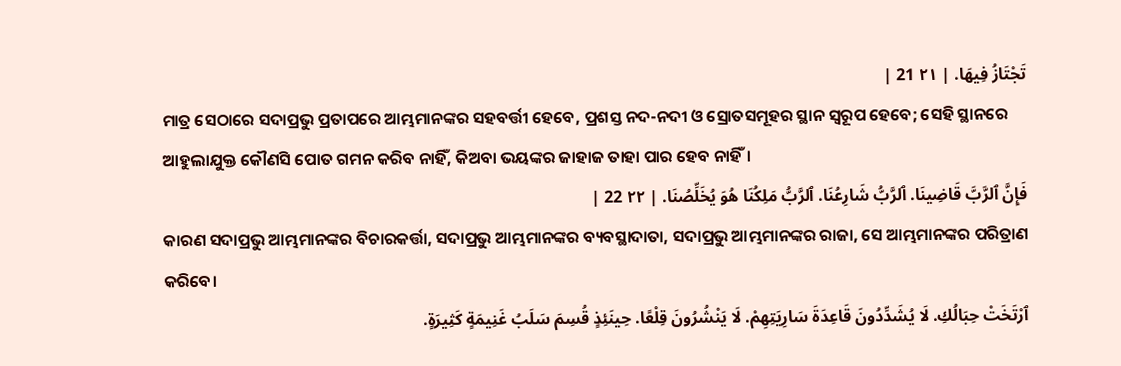تَجْتَازُ فِيهَا. | ٢١ 21 |
ମାତ୍ର ସେଠାରେ ସଦାପ୍ରଭୁ ପ୍ରତାପରେ ଆମ୍ଭମାନଙ୍କର ସହବର୍ତ୍ତୀ ହେବେ, ପ୍ରଶସ୍ତ ନଦ-ନଦୀ ଓ ସ୍ରୋତସମୂହର ସ୍ଥାନ ସ୍ୱରୂପ ହେବେ; ସେହି ସ୍ଥାନରେ ଆହୁଲାଯୁକ୍ତ କୌଣସି ପୋତ ଗମନ କରିବ ନାହିଁ, କିଅବା ଭୟଙ୍କର ଜାହାଜ ତାହା ପାର ହେବ ନାହିଁ।
فَإِنَّ ٱلرَّبَّ قَاضِينَا. ٱلرَّبُّ شَارِعُنَا. ٱلرَّبُّ مَلِكُنَا هُوَ يُخَلِّصُنَا. | ٢٢ 22 |
କାରଣ ସଦାପ୍ରଭୁ ଆମ୍ଭମାନଙ୍କର ବିଚାରକର୍ତ୍ତା, ସଦାପ୍ରଭୁ ଆମ୍ଭମାନଙ୍କର ବ୍ୟବସ୍ଥାଦାତା, ସଦାପ୍ରଭୁ ଆମ୍ଭମାନଙ୍କର ରାଜା, ସେ ଆମ୍ଭମାନଙ୍କର ପରିତ୍ରାଣ କରିବେ।
ٱرْتَخَتْ حِبَالُكِ. لَا يُشَدِّدُونَ قَاعِدَةَ سَارِيَتِهِمْ. لَا يَنْشُرُونَ قِلْعًا. حِينَئِذٍ قُسِمَ سَلَبُ غَنِيمَةٍ كَثِيرَةٍ.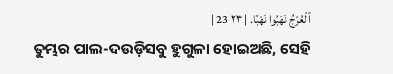ٱلْعُرْجُ نَهَبُوا نَهْبًا. | ٢٣ 23 |
ତୁମ୍ଭର ପାଲ-ଦଉଡ଼ିସବୁ ହୁଗୁଳା ହୋଇଅଛି, ସେହି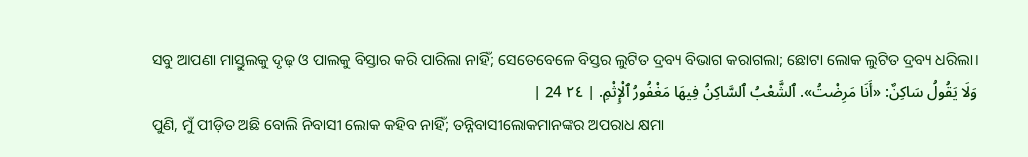ସବୁ ଆପଣା ମାସ୍ତୁଲକୁ ଦୃଢ଼ ଓ ପାଲକୁ ବିସ୍ତାର କରି ପାରିଲା ନାହିଁ; ସେତେବେଳେ ବିସ୍ତର ଲୁଟିତ ଦ୍ରବ୍ୟ ବିଭାଗ କରାଗଲା; ଛୋଟା ଲୋକ ଲୁଟିତ ଦ୍ରବ୍ୟ ଧରିଲା।
وَلَا يَقُولُ سَاكِنٌ: «أَنَا مَرِضْتُ». ٱلشَّعْبُ ٱلسَّاكِنُ فِيهَا مَغْفُورُ ٱلْإِثْمِ. | ٢٤ 24 |
ପୁଣି, ମୁଁ ପୀଡ଼ିତ ଅଛି ବୋଲି ନିବାସୀ ଲୋକ କହିବ ନାହିଁ; ତନ୍ନିବାସୀଲୋକମାନଙ୍କର ଅପରାଧ କ୍ଷମା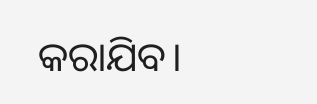କରାଯିବ।